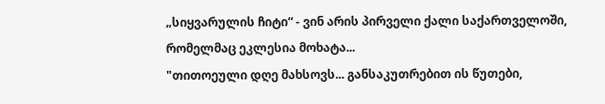„სიყვარულის ჩიტი“ - ვინ არის პირველი ქალი საქართველოში, რომელმაც ეკლესია მოხატა...
"თითოეული დღე მახსოვს... განსაკუთრებით ის წუთები,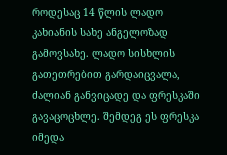როდესაც 14 წლის ლადო კახიანის სახე ანგელოზად გამოვსახე. ლადო სისხლის გათეთრებით გარდაიცვალა, ძალიან განვიცადე და ფრესკაში გავაცოცხლე. შემდეგ ეს ფრესკა იმედა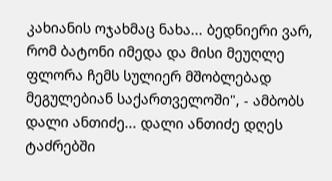კახიანის ოჯახმაც ნახა... ბედნიერი ვარ, რომ ბატონი იმედა და მისი მეუღლე ფლორა ჩემს სულიერ მშობლებად მეგულებიან საქართველოში", - ამბობს დალი ანთიძე... დალი ანთიძე დღეს ტაძრებში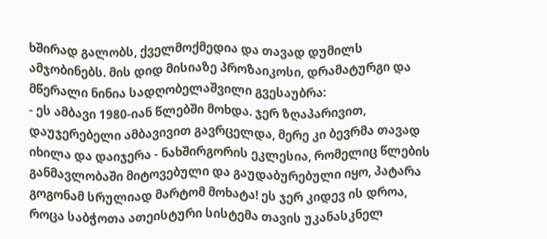ხშირად გალობს, ქველმოქმედია და თავად დუმილს ამჯობინებს. მის დიდ მისიაზე პროზაიკოსი, დრამატურგი და მწერალი ნინია სადღობელაშვილი გვესაუბრა:
- ეს ამბავი 1980-იან წლებში მოხდა. ჯერ ზღაპარივით, დაუჯერებელი ამბავივით გავრცელდა, მერე კი ბევრმა თავად იხილა და დაიჯერა - ნახშირგორის ეკლესია, რომელიც წლების განმავლობაში მიტოვებული და გაუდაბურებული იყო, პატარა გოგონამ სრულიად მარტომ მოხატა! ეს ჯერ კიდევ ის დროა, როცა საბჭოთა ათეისტური სისტემა თავის უკანასკნელ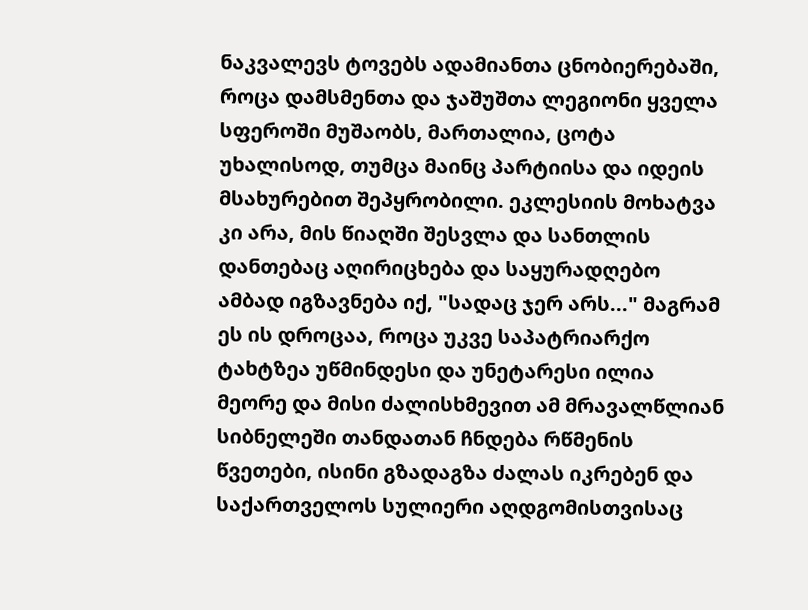ნაკვალევს ტოვებს ადამიანთა ცნობიერებაში, როცა დამსმენთა და ჯაშუშთა ლეგიონი ყველა სფეროში მუშაობს, მართალია, ცოტა უხალისოდ, თუმცა მაინც პარტიისა და იდეის მსახურებით შეპყრობილი. ეკლესიის მოხატვა კი არა, მის წიაღში შესვლა და სანთლის დანთებაც აღირიცხება და საყურადღებო ამბად იგზავნება იქ, "სადაც ჯერ არს..." მაგრამ ეს ის დროცაა, როცა უკვე საპატრიარქო ტახტზეა უწმინდესი და უნეტარესი ილია მეორე და მისი ძალისხმევით ამ მრავალწლიან სიბნელეში თანდათან ჩნდება რწმენის წვეთები, ისინი გზადაგზა ძალას იკრებენ და საქართველოს სულიერი აღდგომისთვისაც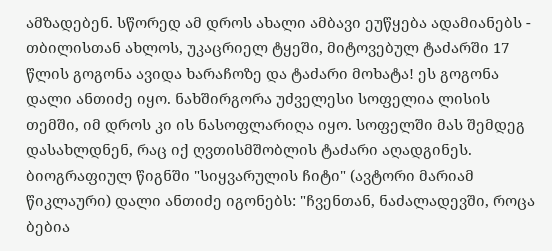ამზადებენ. სწორედ ამ დროს ახალი ამბავი ეუწყება ადამიანებს - თბილისთან ახლოს, უკაცრიელ ტყეში, მიტოვებულ ტაძარში 17 წლის გოგონა ავიდა ხარაჩოზე და ტაძარი მოხატა! ეს გოგონა დალი ანთიძე იყო. ნახშირგორა უძველესი სოფელია ლისის თემში, იმ დროს კი ის ნასოფლარიღა იყო. სოფელში მას შემდეგ დასახლდნენ, რაც იქ ღვთისმშობლის ტაძარი აღადგინეს.
ბიოგრაფიულ წიგნში "სიყვარულის ჩიტი" (ავტორი მარიამ წიკლაური) დალი ანთიძე იგონებს: "ჩვენთან, ნაძალადევში, როცა ბებია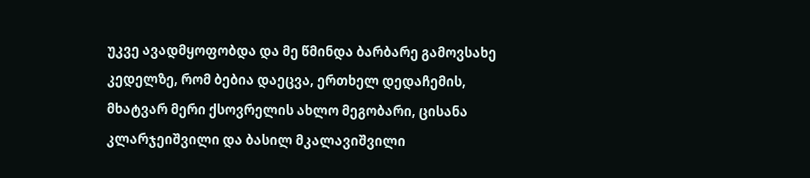უკვე ავადმყოფობდა და მე წმინდა ბარბარე გამოვსახე კედელზე, რომ ბებია დაეცვა, ერთხელ დედაჩემის, მხატვარ მერი ქსოვრელის ახლო მეგობარი, ცისანა კლარჯეიშვილი და ბასილ მკალავიშვილი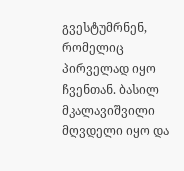გვესტუმრნენ, რომელიც პირველად იყო ჩვენთან. ბასილ მკალავიშვილი მღვდელი იყო და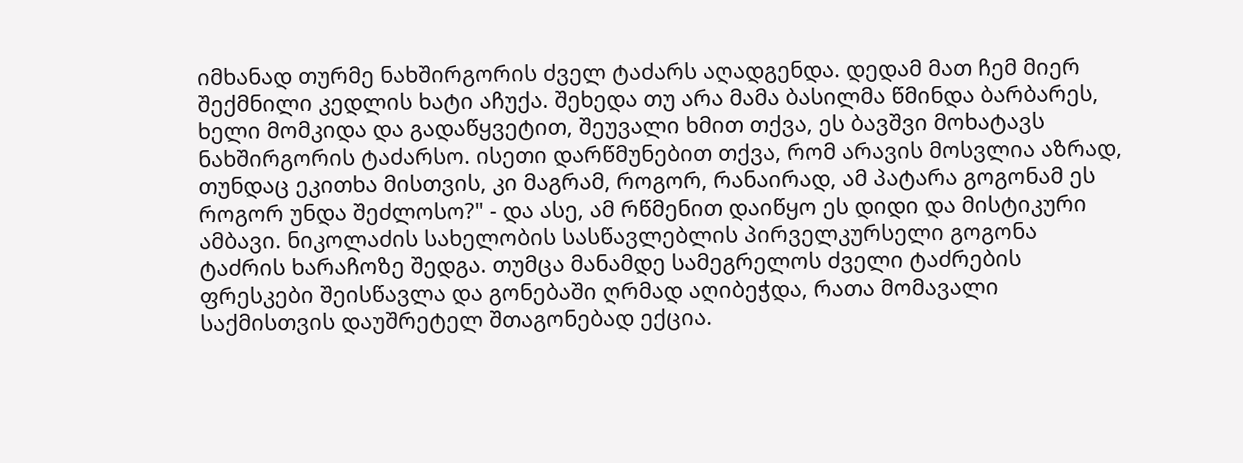იმხანად თურმე ნახშირგორის ძველ ტაძარს აღადგენდა. დედამ მათ ჩემ მიერ შექმნილი კედლის ხატი აჩუქა. შეხედა თუ არა მამა ბასილმა წმინდა ბარბარეს, ხელი მომკიდა და გადაწყვეტით, შეუვალი ხმით თქვა, ეს ბავშვი მოხატავს ნახშირგორის ტაძარსო. ისეთი დარწმუნებით თქვა, რომ არავის მოსვლია აზრად, თუნდაც ეკითხა მისთვის, კი მაგრამ, როგორ, რანაირად, ამ პატარა გოგონამ ეს როგორ უნდა შეძლოსო?" - და ასე, ამ რწმენით დაიწყო ეს დიდი და მისტიკური ამბავი. ნიკოლაძის სახელობის სასწავლებლის პირველკურსელი გოგონა ტაძრის ხარაჩოზე შედგა. თუმცა მანამდე სამეგრელოს ძველი ტაძრების ფრესკები შეისწავლა და გონებაში ღრმად აღიბეჭდა, რათა მომავალი საქმისთვის დაუშრეტელ შთაგონებად ექცია.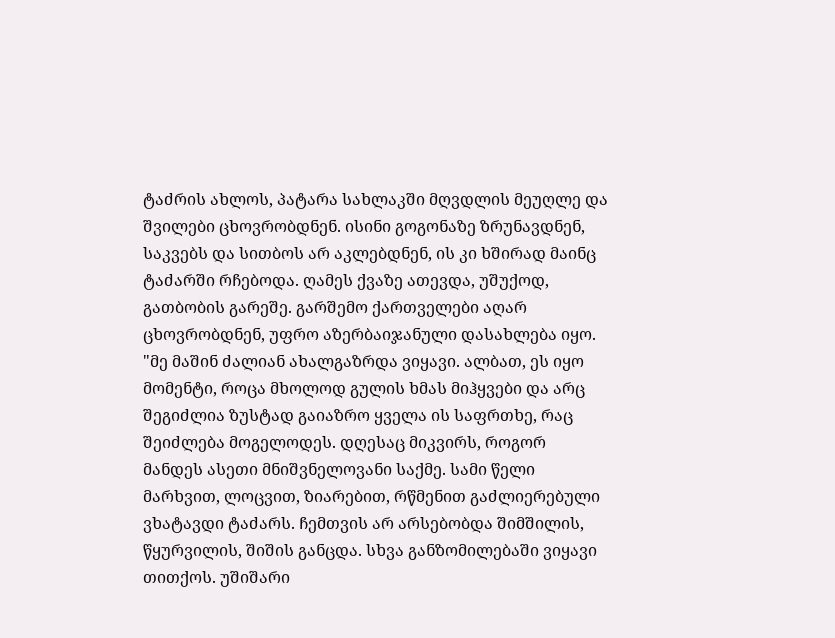ტაძრის ახლოს, პატარა სახლაკში მღვდლის მეუღლე და შვილები ცხოვრობდნენ. ისინი გოგონაზე ზრუნავდნენ, საკვებს და სითბოს არ აკლებდნენ, ის კი ხშირად მაინც ტაძარში რჩებოდა. ღამეს ქვაზე ათევდა, უშუქოდ, გათბობის გარეშე. გარშემო ქართველები აღარ ცხოვრობდნენ, უფრო აზერბაიჯანული დასახლება იყო. "მე მაშინ ძალიან ახალგაზრდა ვიყავი. ალბათ, ეს იყო მომენტი, როცა მხოლოდ გულის ხმას მიჰყვები და არც შეგიძლია ზუსტად გაიაზრო ყველა ის საფრთხე, რაც შეიძლება მოგელოდეს. დღესაც მიკვირს, როგორ მანდეს ასეთი მნიშვნელოვანი საქმე. სამი წელი მარხვით, ლოცვით, ზიარებით, რწმენით გაძლიერებული ვხატავდი ტაძარს. ჩემთვის არ არსებობდა შიმშილის, წყურვილის, შიშის განცდა. სხვა განზომილებაში ვიყავი თითქოს. უშიშარი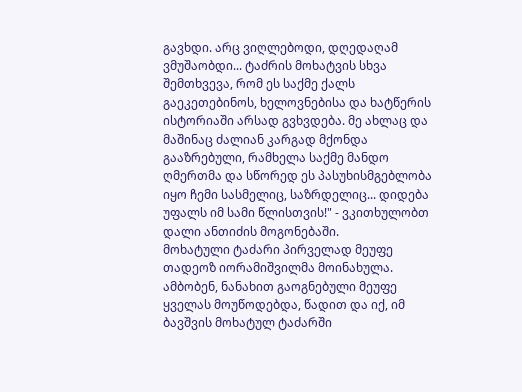გავხდი. არც ვიღლებოდი, დღედაღამ ვმუშაობდი... ტაძრის მოხატვის სხვა შემთხვევა, რომ ეს საქმე ქალს გაეკეთებინოს, ხელოვნებისა და ხატწერის ისტორიაში არსად გვხვდება. მე ახლაც და მაშინაც ძალიან კარგად მქონდა გააზრებული, რამხელა საქმე მანდო ღმერთმა და სწორედ ეს პასუხისმგებლობა იყო ჩემი სასმელიც, საზრდელიც... დიდება უფალს იმ სამი წლისთვის!" - ვკითხულობთ დალი ანთიძის მოგონებაში.
მოხატული ტაძარი პირველად მეუფე თადეოზ იორამიშვილმა მოინახულა. ამბობენ, ნანახით გაოგნებული მეუფე ყველას მოუწოდებდა, წადით და იქ, იმ ბავშვის მოხატულ ტაძარში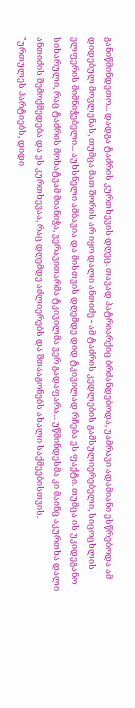განიწმინდეთო... დადგა ტაძრის კურთხევის დღეც. თავად პატრიარქიც ბრძანდებოდა, უამრავი ადამიანი ესწრებოდა ამ დიდებულ მოვლენას, თუმცა მათ შორის არ იყო დალი ანთიძე - ამ ტაძრის კედლების გამსულიერებელი, სიცოცხლის ელფერის მიმნიჭებელი... აუხსნელი ამბავია და მისთვის დღემდე დიდ ტკივილად რჩება ეს ფაქტი. თუმცა ის უკიდეგანო სიხარული, რაც ტაძრის მოხატვამ მიანიჭა, ვერავითარმა ტკივილმა ვერ გადაფარა... უწმინდესმა კი მაინც აკურთხა დალი ანთიძის შემოქმედება და ეს კურთხევაა, რაც დღემდე აძლიერებს და შთააგონებს ახალი საქმეებისთვის.
"ურთულეს პარტიებს, დიდი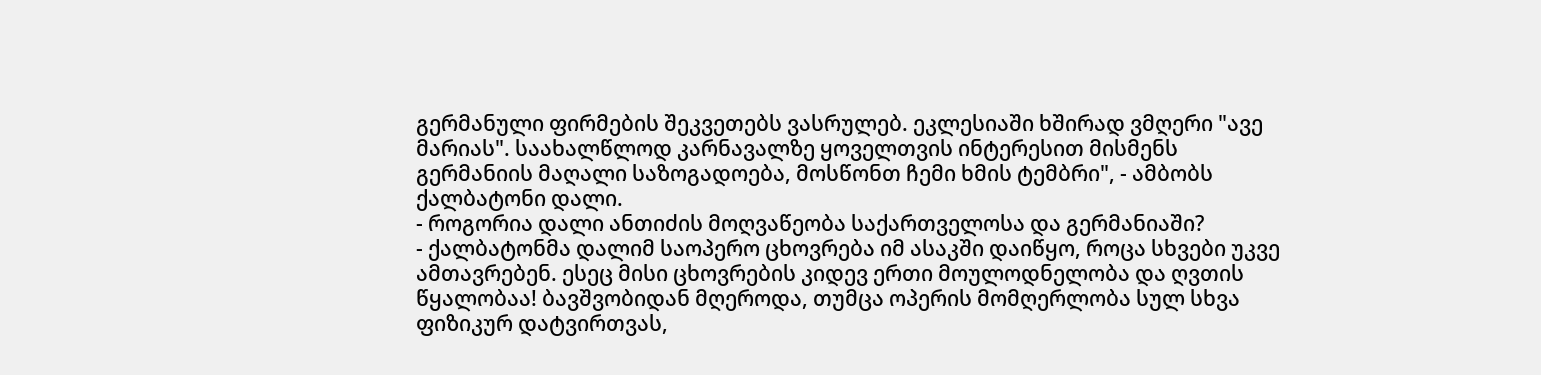გერმანული ფირმების შეკვეთებს ვასრულებ. ეკლესიაში ხშირად ვმღერი "ავე მარიას". საახალწლოდ კარნავალზე ყოველთვის ინტერესით მისმენს გერმანიის მაღალი საზოგადოება, მოსწონთ ჩემი ხმის ტემბრი", - ამბობს ქალბატონი დალი.
- როგორია დალი ანთიძის მოღვაწეობა საქართველოსა და გერმანიაში?
- ქალბატონმა დალიმ საოპერო ცხოვრება იმ ასაკში დაიწყო, როცა სხვები უკვე ამთავრებენ. ესეც მისი ცხოვრების კიდევ ერთი მოულოდნელობა და ღვთის წყალობაა! ბავშვობიდან მღეროდა, თუმცა ოპერის მომღერლობა სულ სხვა ფიზიკურ დატვირთვას,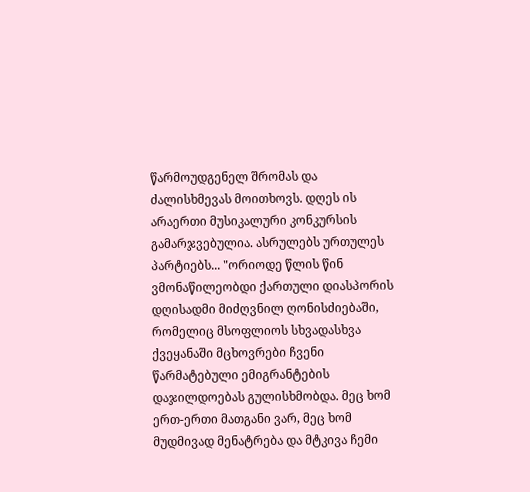წარმოუდგენელ შრომას და ძალისხმევას მოითხოვს. დღეს ის არაერთი მუსიკალური კონკურსის გამარჯვებულია. ასრულებს ურთულეს პარტიებს... "ორიოდე წლის წინ ვმონაწილეობდი ქართული დიასპორის დღისადმი მიძღვნილ ღონისძიებაში, რომელიც მსოფლიოს სხვადასხვა ქვეყანაში მცხოვრები ჩვენი წარმატებული ემიგრანტების დაჯილდოებას გულისხმობდა. მეც ხომ ერთ-ერთი მათგანი ვარ, მეც ხომ მუდმივად მენატრება და მტკივა ჩემი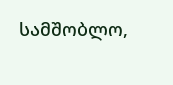სამშობლო,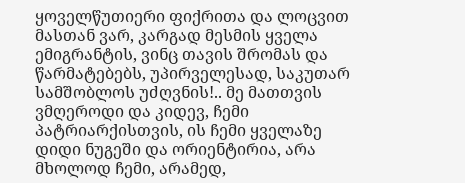ყოველწუთიერი ფიქრითა და ლოცვით მასთან ვარ, კარგად მესმის ყველა ემიგრანტის, ვინც თავის შრომას და წარმატებებს, უპირველესად, საკუთარ სამშობლოს უძღვნის!.. მე მათთვის ვმღეროდი და კიდევ, ჩემი პატრიარქისთვის, ის ჩემი ყველაზე დიდი ნუგეში და ორიენტირია, არა მხოლოდ ჩემი, არამედ,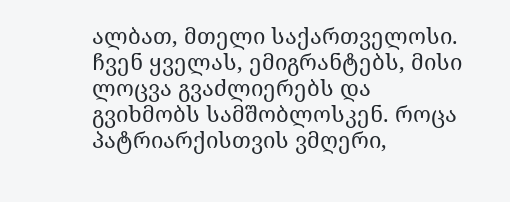ალბათ, მთელი საქართველოსი. ჩვენ ყველას, ემიგრანტებს, მისი ლოცვა გვაძლიერებს და გვიხმობს სამშობლოსკენ. როცა პატრიარქისთვის ვმღერი,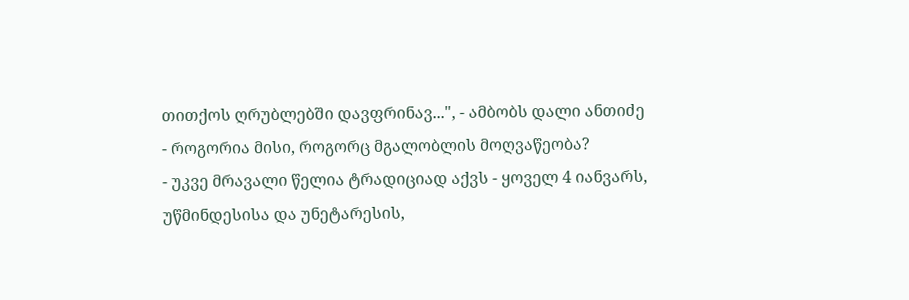თითქოს ღრუბლებში დავფრინავ...", - ამბობს დალი ანთიძე
- როგორია მისი, როგორც მგალობლის მოღვაწეობა?
- უკვე მრავალი წელია ტრადიციად აქვს - ყოველ 4 იანვარს, უწმინდესისა და უნეტარესის,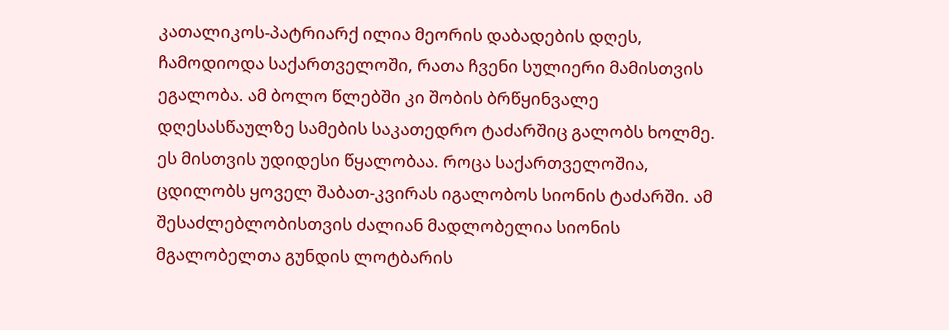კათალიკოს-პატრიარქ ილია მეორის დაბადების დღეს, ჩამოდიოდა საქართველოში, რათა ჩვენი სულიერი მამისთვის ეგალობა. ამ ბოლო წლებში კი შობის ბრწყინვალე დღესასწაულზე სამების საკათედრო ტაძარშიც გალობს ხოლმე. ეს მისთვის უდიდესი წყალობაა. როცა საქართველოშია, ცდილობს ყოველ შაბათ-კვირას იგალობოს სიონის ტაძარში. ამ შესაძლებლობისთვის ძალიან მადლობელია სიონის მგალობელთა გუნდის ლოტბარის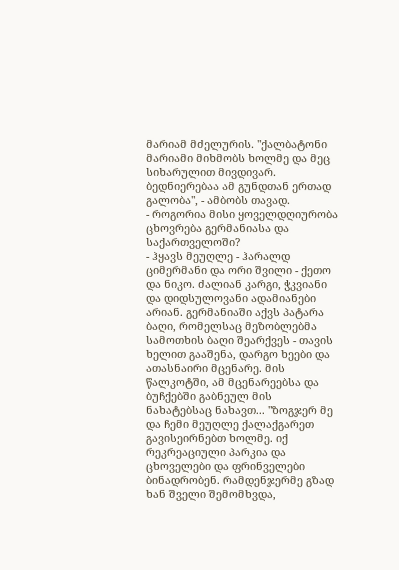მარიამ მძელურის. "ქალბატონი მარიამი მიხმობს ხოლმე და მეც სიხარულით მივდივარ. ბედნიერებაა ამ გუნდთან ერთად გალობა", - ამბობს თავად.
- როგორია მისი ყოველდღიურობა ცხოვრება გერმანიასა და საქართველოში?
- ჰყავს მეუღლე - ჰარალდ ციმერმანი და ორი შვილი - ქეთო და ნიკო. ძალიან კარგი, ჭკვიანი და დიდსულოვანი ადამიანები არიან. გერმანიაში აქვს პატარა ბაღი, რომელსაც მეზობლებმა სამოთხის ბაღი შეარქვეს - თავის ხელით გააშენა, დარგო ხეები და ათასნაირი მცენარე. მის წალკოტში, ამ მცენარეებსა და ბუჩქებში გაბნეულ მის ნახატებსაც ნახავთ... "ზოგჯერ მე და ჩემი მეუღლე ქალაქგარეთ გავისეირნებთ ხოლმე. იქ რეკრეაციული პარკია და ცხოველები და ფრინველები ბინადრობენ. რამდენჯერმე გზად ხან შველი შემომხვდა,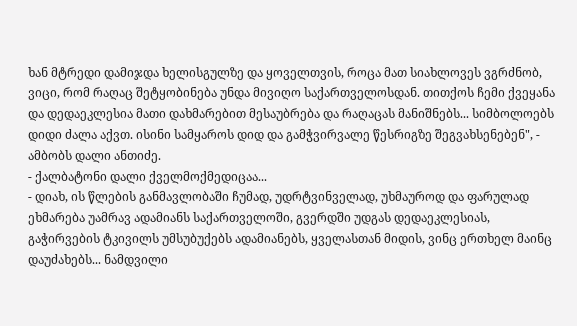ხან მტრედი დამიჯდა ხელისგულზე და ყოველთვის, როცა მათ სიახლოვეს ვგრძნობ, ვიცი, რომ რაღაც შეტყობინება უნდა მივიღო საქართველოსდან. თითქოს ჩემი ქვეყანა და დედაეკლესია მათი დახმარებით მესაუბრება და რაღაცას მანიშნებს... სიმბოლოებს დიდი ძალა აქვთ. ისინი სამყაროს დიდ და გამჭვირვალე წესრიგზე შეგვახსენებენ", - ამბობს დალი ანთიძე.
- ქალბატონი დალი ქველმოქმედიცაა...
- დიახ, ის წლების განმავლობაში ჩუმად, უდრტვინველად, უხმაუროდ და ფარულად ეხმარება უამრავ ადამიანს საქართველოში, გვერდში უდგას დედაეკლესიას, გაჭირვების ტკივილს უმსუბუქებს ადამიანებს, ყველასთან მიდის, ვინც ერთხელ მაინც დაუძახებს... ნამდვილი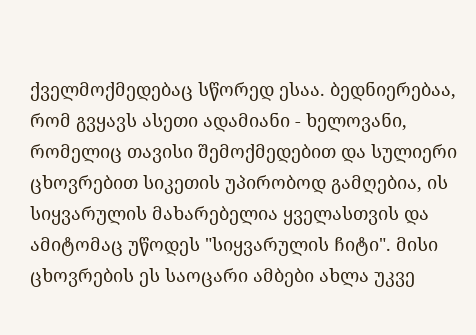ქველმოქმედებაც სწორედ ესაა. ბედნიერებაა, რომ გვყავს ასეთი ადამიანი - ხელოვანი, რომელიც თავისი შემოქმედებით და სულიერი ცხოვრებით სიკეთის უპირობოდ გამღებია, ის სიყვარულის მახარებელია ყველასთვის და ამიტომაც უწოდეს "სიყვარულის ჩიტი". მისი ცხოვრების ეს საოცარი ამბები ახლა უკვე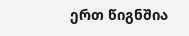ერთ წიგნშია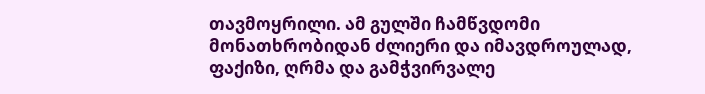თავმოყრილი. ამ გულში ჩამწვდომი მონათხრობიდან ძლიერი და იმავდროულად, ფაქიზი, ღრმა და გამჭვირვალე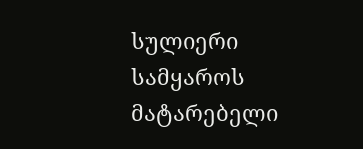სულიერი სამყაროს მატარებელი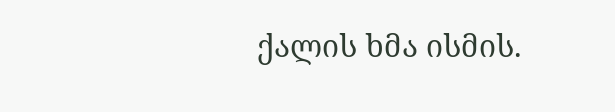ქალის ხმა ისმის.